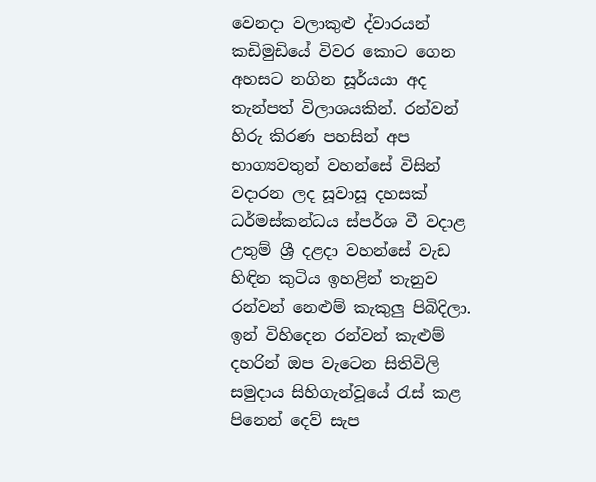වෙනදා වලාකුළු ද්වාරයන් කඩිමුඩියේ විවර කොට ගෙන අහසට නගින සූර්යයා අද තැන්පත් විලාශයකින්. රන්වන් හිරු කිරණ පහසින් අප භාග්‍යවතුන් වහන්සේ විසින් වදාරන ලද සූවාසූ දහසක් ධර්මස්කන්ධය ස්පර්ශ වී වදාළ උතුම් ශ්‍රී දළදා වහන්සේ වැඩ හිඳින කුටිය ඉහළින් තැනුව රන්වන් නෙළුම් කැකුලු පිබිදිලා. ඉන් විහිදෙන රන්වන් කැළුම් දහරින් ඔප වැටෙන සිතිවිලි සමුදාය සිහිගැන්වූයේ රැස් කළ පිනෙන් දෙව් සැප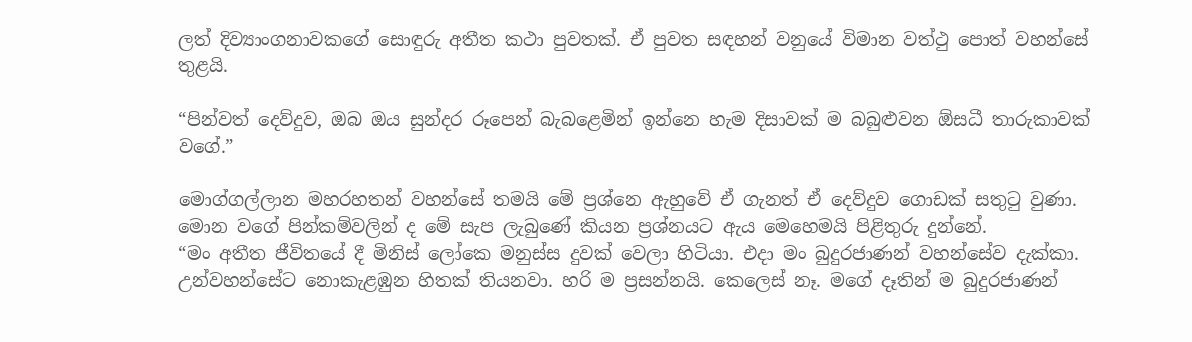ලත් දිව්‍යාංගනාවකගේ සොඳුරු අතීත කථා පුවතක්. ඒ පුවත සඳහන් වනුයේ විමාන වත්ථු පොත් වහන්සේ තුළයි.

“පින්වත් දෙව්දුව, ඔබ ඔය සුන්දර රූපෙන් බැබළෙමින් ඉන්නෙ හැම දිසාවක් ම බබුළුවන ඕසධී තාරුකාවක් වගේ.”

මොග්ගල්ලාන මහරහතන් වහන්සේ තමයි මේ ප්‍රශ්නෙ ඇහුවේ ඒ ගැනත් ඒ දෙව්දුව ගොඩක් සතුටු වුණා. මොන වගේ පින්කම්වලින් ද මේ සැප ලැබුණේ කියන ප්‍රශ්නයට ඇය මෙහෙමයි පිළිතුරු දුන්නේ.
“මං අතීත ජීවිතයේ දී මිනිස් ලෝකෙ මනුස්ස දුවක් වෙලා හිටියා. එදා මං බුදුරජාණන් වහන්සේව දැක්කා. උන්වහන්සේට නොකැළඹුන හිතක් තියනවා. හරි ම ප්‍රසන්නයි. කෙලෙස් නෑ. මගේ දෑතින් ම බුදුරජාණන්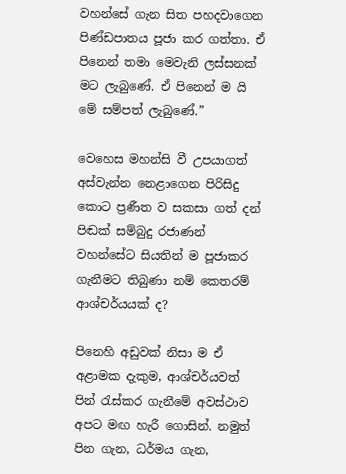වහන්සේ ගැන සිත පහදවාගෙන පිණ්ඩපාතය පූජා කර ගත්තා. ඒ පිනෙන් තමා මෙවැනි ලස්සනක් මට ලැබුණේ. ඒ පිනෙන් ම යි මේ සම්පත් ලැබුණේ.”

වෙහෙස මහන්සි වී උපයාගත් අස්වැන්න නෙළාගෙන පිරිසිදු කොට ප්‍රණීත ව සකසා ගත් දන් පිඬක් සම්බුදු රජාණන් වහන්සේට සියතින් ම පූජාකර ගැනීමට තිබුණා නම් කෙතරම් ආශ්චර්යයක් ද?

පිනෙහි අඩුවක් නිසා ම ඒ අළාමක දැකුම, ආශ්චර්යවත් පින් රැස්කර ගැනීමේ අවස්ථාව අපට මඟ හැරී ගොසින්. නමුත් පින ගැන, ධර්මය ගැන,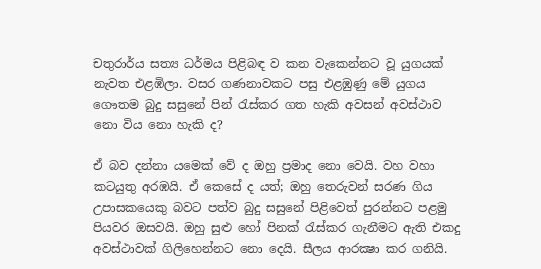චතුරාර්ය සත්‍ය ධර්මය පිළිබඳ ව කන වැකෙන්නට වූ යුගයක් නැවත එළඹිලා. වසර ගණනාවකට පසු එළඹුණු මේ යුගය ගෞතම බුදු සසුනේ පින් රැස්කර ගත හැකි අවසන් අවස්ථාව නො විය නො හැකි ද?

ඒ බව දන්නා යමෙක් වේ ද ඔහු ප්‍රමාද නො වෙයි. වහ වහා කටයුතු අරඹයි. ඒ කෙසේ ද යත්; ඔහු තෙරුවන් සරණ ගිය උපාසකයෙකු බවට පත්ව බුදු සසුනේ පිළිවෙත් පුරන්නට පළමු පියවර ඔසවයි. ඔහු සුළු හෝ පිනක් රැස්කර ගැනීමට ඇති එකදු අවස්ථාවක් ගිලිහෙන්නට නො දෙයි. සීලය ආරක්‍ෂා කර ගනියි.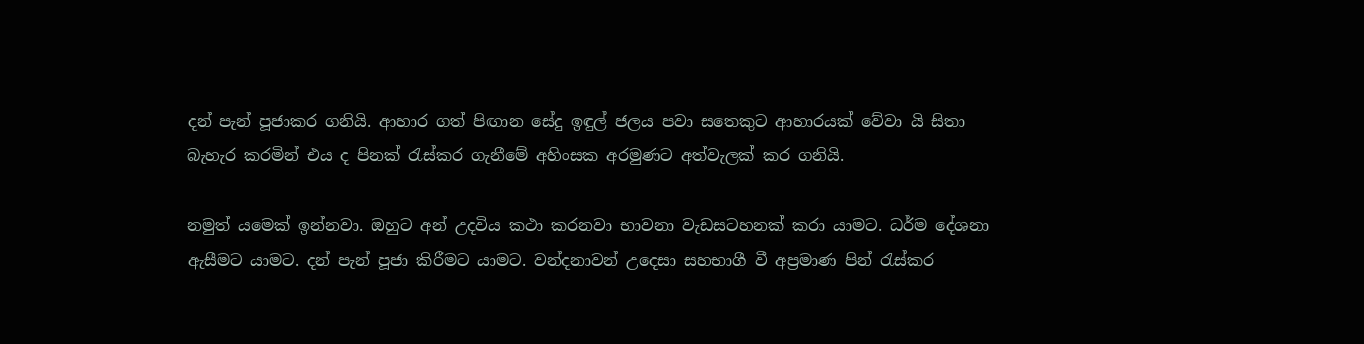දන් පැන් පූජාකර ගනියි. ආහාර ගත් පිඟාන සේදු ඉඳුල් ජලය පවා සතෙකුට ආහාරයක් වේවා යි සිතා බැහැර කරමින් එය ද පිනක් රැස්කර ගැනීමේ අහිංසක අරමුණට අත්වැලක් කර ගනියි.

නමුත් යමෙක් ඉන්නවා. ඔහුට අන් උදවිය කථා කරනවා භාවනා වැඩසටහනක් කරා යාමට. ධර්ම දේශනා ඇසීමට යාමට. දන් පැන් පූජා කිරීමට යාමට. වන්දනාවන් උදෙසා සහභාගී වී අප්‍රමාණ පින් රැස්කර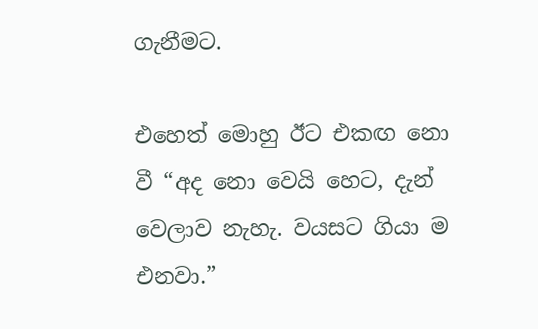ගැනීමට.

එහෙත් මොහු ඊට එකඟ නො වී “අද නො වෙයි හෙට, දැන් වෙලාව නැහැ. වයසට ගියා ම එනවා.”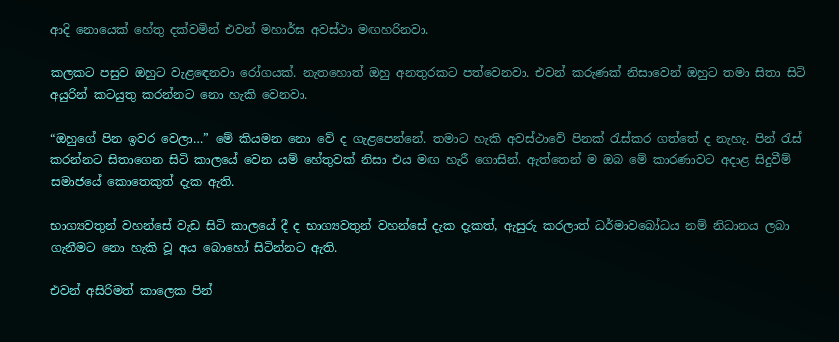ආදි නොයෙක් හේතු දක්වමින් එවන් මහාර්ඝ අවස්ථා මඟහරිනවා.

කලකට පසුව ඔහුට වැළඳෙනවා රෝගයක්. නැතහොත් ඔහු අනතුරකට පත්වෙනවා. එවන් කරුණක් නිසාවෙන් ඔහුට තමා සිතා සිටි අයුරින් කටයුතු කරන්නට නො හැකි වෙනවා.

“ඔහුගේ පින ඉවර වෙලා…” මේ කියමන නො වේ ද ගැළපෙන්නේ. තමාට හැකි අවස්ථාවේ පිනක් රැස්කර ගත්තේ ද නැහැ. පින් රැස් කරන්නට සිතාගෙන සිටි කාලයේ වෙන යම් හේතුවක් නිසා එය මඟ හැරී ගොසින්. ඇත්තෙන් ම ඔබ මේ කාරණාවට අදාළ සිදුවීම් සමාජයේ කොතෙකුත් දැක ඇති.

භාග්‍යවතුන් වහන්සේ වැඩ සිටි කාලයේ දී ද භාග්‍යවතුන් වහන්සේ දැක දැකත්, ඇසුරු කරලාත් ධර්මාවබෝධය නම් නිධානය ලබා ගැනීමට නො හැකි වූ අය බොහෝ සිටින්නට ඇති.

එවන් අසිරිමත් කාලෙක පින්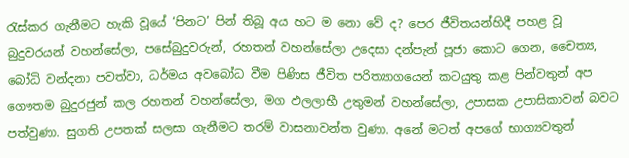රැස්කර ගැනීමට හැකි වූයේ ‘පිනට’ පින් තිබූ අය හට ම නො වේ ද? පෙර ජීවිතයන්හිදී පහළ වූ බුදුවරයන් වහන්සේලා, පසේබුදුවරුන්, රහතන් වහන්සේලා උදෙසා දන්පැන් පූජා කොට ගෙන, චෛත්‍ය, බෝධි වන්දනා පවත්වා, ධර්මය අවබෝධ වීම පිණිස ජීවිත පරිත්‍යාගයෙන් කටයුතු කළ පින්වතුන් අප ගෞතම බුදුරජුන් කල රහතන් වහන්සේලා, මග ඵලලාභී උතුමන් වහන්සේලා, උපාසක උපාසිකාවන් බවට පත්වුණා. සුගති උපතක් සලසා ගැනීමට තරම් වාසනාවන්ත වුණා. අනේ මටත් අපගේ භාග්‍යවතුන්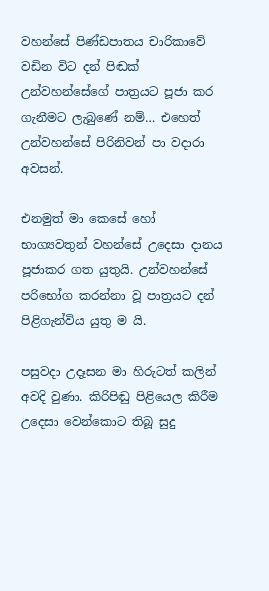වහන්සේ පිණ්ඩපාතය චාරිකාවේ වඩින විට දන් පිඬක් උන්වහන්සේගේ පාත්‍රයට පූජා කර ගැනීමට ලැබුණේ නම්… එහෙත් උන්වහන්සේ පිරිනිවන් පා වදාරා අවසන්.

එනමුත් මා කෙසේ හෝ භාග්‍යවතුන් වහන්සේ උදෙසා දානය පූජාකර ගත යුතුයි. උන්වහන්සේ පරිභෝග කරන්නා වූ පාත්‍රයට දන් පිළිගැන්විය යුතු ම යි.

පසුවදා උදෑසන මා හිරුටත් කලින් අවදි වුණා. කිරිපිඬු පිළියෙල කිරීම උදෙසා වෙන්කොට තිබූ සුදු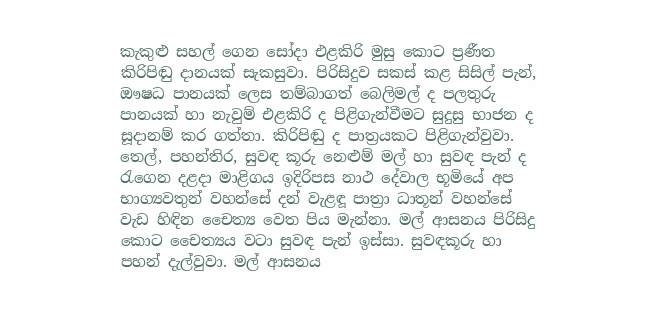කැකුළු සහල් ගෙන සෝදා එළකිරි මුසු කොට ප්‍රණීත කිරිපිඬු දානයක් සැකසුවා. පිරිසිදුව සකස් කළ සිසිල් පැන්, ඖෂධ පානයක් ලෙස තම්බාගත් බෙලිමල් ද පලතුරු පානයක් හා නැවුම් එළකිරි ද පිළිගැන්වීමට සුදුසු භාජන ද සූදානම් කර ගත්තා. කිරිපිඬු ද පාත්‍රයකට පිළිගැන්වුවා. තෙල්, පහන්තිර, සුවඳ කූරු නෙළුම් මල් හා සුවඳ පැන් ද රැගෙන දළදා මාළිගය ඉදිරිපස නාථ දේවාල භූමියේ අප භාග්‍යවතුන් වහන්සේ දන් වැළඳූ පාත්‍රා ධාතූන් වහන්සේ වැඩ හිඳින චෛත්‍ය වෙත පිය මැන්නා. මල් ආසනය පිරිසිදු කොට චෛත්‍යය වටා සුවඳ පැන් ඉස්සා. සුවඳකූරු හා පහන් දැල්වුවා. මල් ආසනය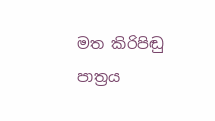මත කිරිපිඬු පාත්‍රය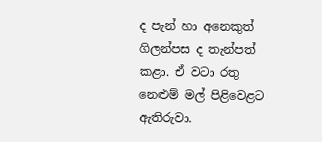ද පැන් හා අනෙකුත් ගිලන්පස ද තැන්පත් කළා. ඒ වටා රතු නෙළුම් මල් පිළිවෙළට ඇතිරුවා.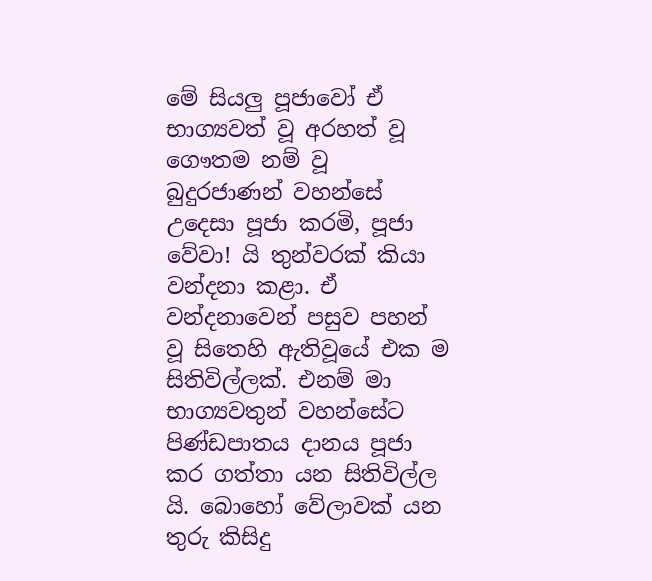මේ සියලු පූජාවෝ ඒ භාග්‍යවත් වූ අරහත් වූ ගෞතම නම් වූ බුදුරජාණන් වහන්සේ උදෙසා පූජා කරමි, පූජා වේවා! යි තුන්වරක් කියා වන්දනා කළා. ඒ වන්දනාවෙන් පසුව පහන් වූ සිතෙහි ඇතිවූයේ එක ම සිතිවිල්ලක්. එනම් මා භාග්‍යවතුන් වහන්සේට පිණ්ඩපාතය දානය පූජා කර ගත්තා යන සිතිවිල්ල යි. බොහෝ වේලාවක් යන තුරු කිසිදු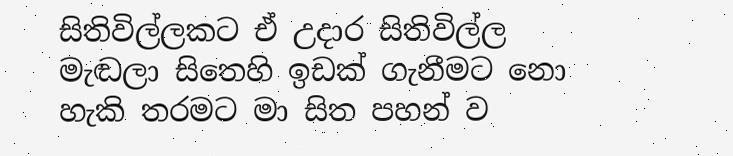සිතිවිල්ලකට ඒ උදාර සිතිවිල්ල මැඬලා සිතෙහි ඉඩක් ගැනීමට නො හැකි තරමට මා සිත පහන් ව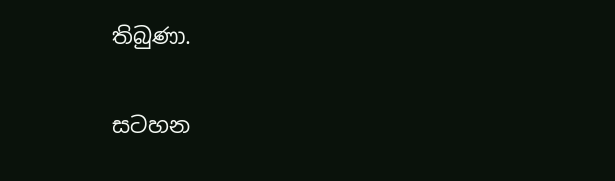තිබුණා.

සටහන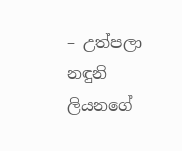– උත්පලා නඳුනි ලියනගේ